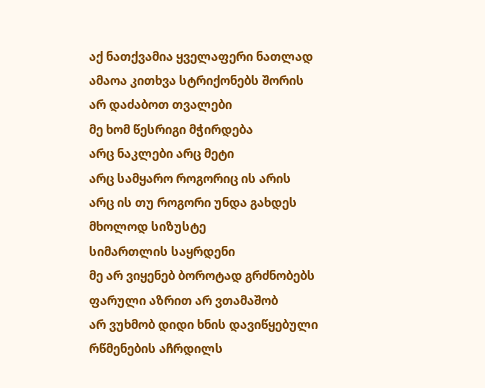აქ ნათქვამია ყველაფერი ნათლად
ამაოა კითხვა სტრიქონებს შორის
არ დაძაბოთ თვალები
მე ხომ წესრიგი მჭირდება
არც ნაკლები არც მეტი
არც სამყარო როგორიც ის არის
არც ის თუ როგორი უნდა გახდეს
მხოლოდ სიზუსტე
სიმართლის საყრდენი
მე არ ვიყენებ ბოროტად გრძნობებს
ფარული აზრით არ ვთამაშობ
არ ვუხმობ დიდი ხნის დავიწყებული
რწმენების აჩრდილს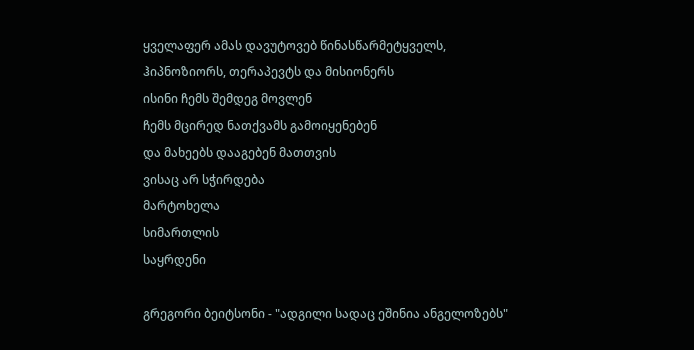ყველაფერ ამას დავუტოვებ წინასწარმეტყველს,
ჰიპნოზიორს, თერაპევტს და მისიონერს
ისინი ჩემს შემდეგ მოვლენ
ჩემს მცირედ ნათქვამს გამოიყენებენ
და მახეებს დააგებენ მათთვის
ვისაც არ სჭირდება
მარტოხელა
სიმართლის
საყრდენი

გრეგორი ბეიტსონი - "ადგილი სადაც ეშინია ანგელოზებს"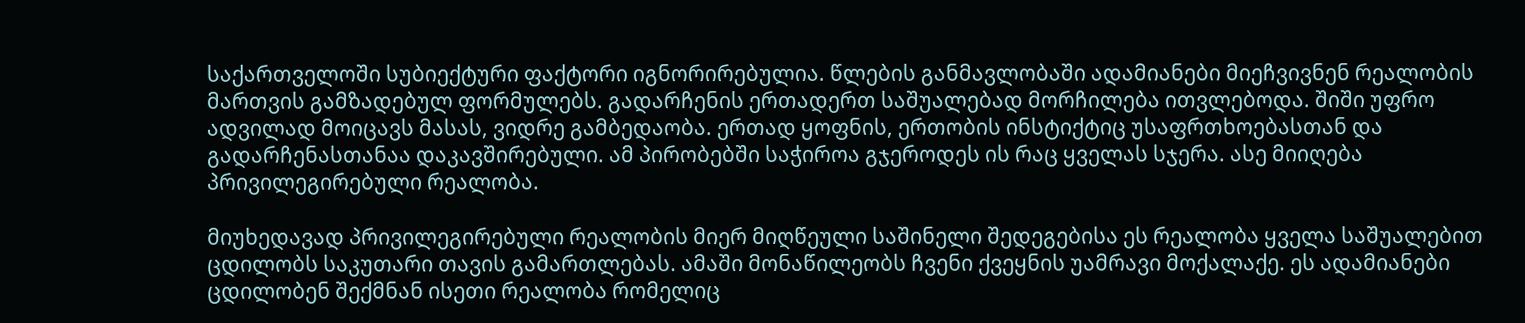საქართველოში სუბიექტური ფაქტორი იგნორირებულია. წლების განმავლობაში ადამიანები მიეჩვივნენ რეალობის მართვის გამზადებულ ფორმულებს. გადარჩენის ერთადერთ საშუალებად მორჩილება ითვლებოდა. შიში უფრო ადვილად მოიცავს მასას, ვიდრე გამბედაობა. ერთად ყოფნის, ერთობის ინსტიქტიც უსაფრთხოებასთან და გადარჩენასთანაა დაკავშირებული. ამ პირობებში საჭიროა გჯეროდეს ის რაც ყველას სჯერა. ასე მიიღება პრივილეგირებული რეალობა.

მიუხედავად პრივილეგირებული რეალობის მიერ მიღწეული საშინელი შედეგებისა ეს რეალობა ყველა საშუალებით ცდილობს საკუთარი თავის გამართლებას. ამაში მონაწილეობს ჩვენი ქვეყნის უამრავი მოქალაქე. ეს ადამიანები ცდილობენ შექმნან ისეთი რეალობა რომელიც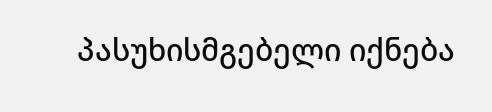პასუხისმგებელი იქნება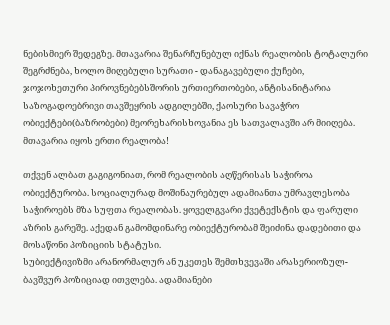ნებისმიერ შედეგზე. მთავარია შენარჩუნებულ იქნას რეალობის ტოტალური შეგრძნება, ხოლო მიღებული სურათი - დანაგავებული ქუჩები, ჯოჯოხეთური პიროვნებებსშორის ურთიერთობები, ანტისანიტარია საზოგადოებრივი თავშეყრის ადგილებში, ქაოსური სავაჭრო ობიექტები(ბაზრობები) მეორეხარისხოვანია ეს სათვალავში არ მიიღება. მთავარია იყოს ერთი რეალობა!

თქვენ ალბათ გაგიგონიათ, რომ რეალობის აღწერისას საჭიროა ობიექტურობა. სოციალურად მოშინაურებულ ადამიანთა უმრავლესობა საჭიროებს მზა სუფთა რეალობას. ყოველგვარი ქვეტექსტის და ფარული აზრის გარეშე. აქედან გამომდინარე ობიექტურობამ შეიძინა დადებითი და მოსაწონი პოზიციის სტატუსი.
სუბიექტივიზმი არანორმალურ ან უკეთეს შემთხვევაში არასერიოზულ-ბავშვურ პოზიციად ითვლება. ადამიანები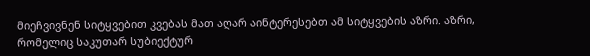მიეჩვივნენ სიტყვებით კვებას მათ აღარ აინტერესებთ ამ სიტყვების აზრი. აზრი, რომელიც საკუთარ სუბიექტურ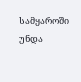სამყაროში უნდა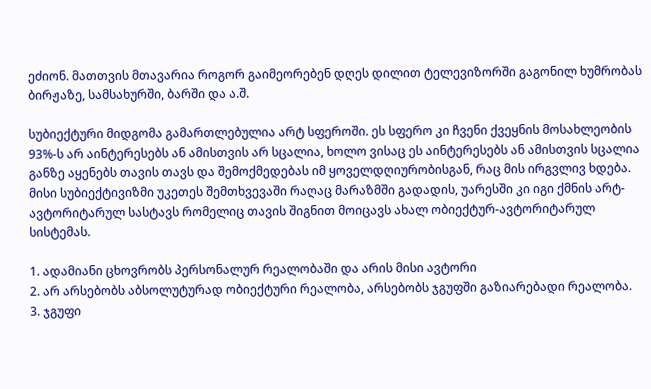ეძიონ. მათთვის მთავარია როგორ გაიმეორებენ დღეს დილით ტელევიზორში გაგონილ ხუმრობას ბირჟაზე, სამსახურში, ბარში და ა.შ.

სუბიექტური მიდგომა გამართლებულია არტ სფეროში. ეს სფერო კი ჩვენი ქვეყნის მოსახლეობის 93%-ს არ აინტერესებს ან ამისთვის არ სცალია, ხოლო ვისაც ეს აინტერესებს ან ამისთვის სცალია განზე აყენებს თავის თავს და შემოქმედებას იმ ყოველდღიურობისგან, რაც მის ირგვლივ ხდება. მისი სუბიექტივიზმი უკეთეს შემთხვევაში რაღაც მარაზმში გადადის, უარესში კი იგი ქმნის არტ-ავტორიტარულ სასტავს რომელიც თავის შიგნით მოიცავს ახალ ობიექტურ-ავტორიტარულ სისტემას.

1. ადამიანი ცხოვრობს პერსონალურ რეალობაში და არის მისი ავტორი
2. არ არსებობს აბსოლუტურად ობიექტური რეალობა, არსებობს ჯგუფში გაზიარებადი რეალობა.
3. ჯგუფი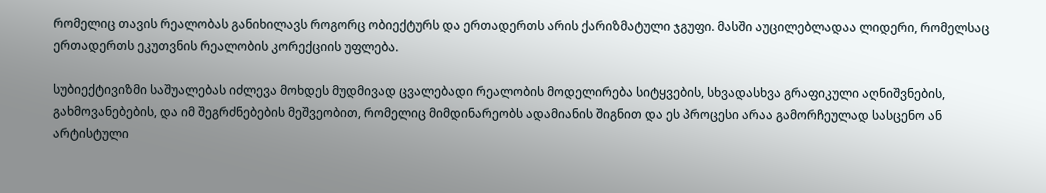რომელიც თავის რეალობას განიხილავს როგორც ობიექტურს და ერთადერთს არის ქარიზმატული ჯგუფი. მასში აუცილებლადაა ლიდერი, რომელსაც ერთადერთს ეკუთვნის რეალობის კორექციის უფლება.

სუბიექტივიზმი საშუალებას იძლევა მოხდეს მუდმივად ცვალებადი რეალობის მოდელირება სიტყვების, სხვადასხვა გრაფიკული აღნიშვნების, გახმოვანებების, და იმ შეგრძნებების მეშვეობით, რომელიც მიმდინარეობს ადამიანის შიგნით და ეს პროცესი არაა გამორჩეულად სასცენო ან არტისტული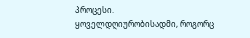პროცესი.
ყოველდღიურობისადმი, როგორც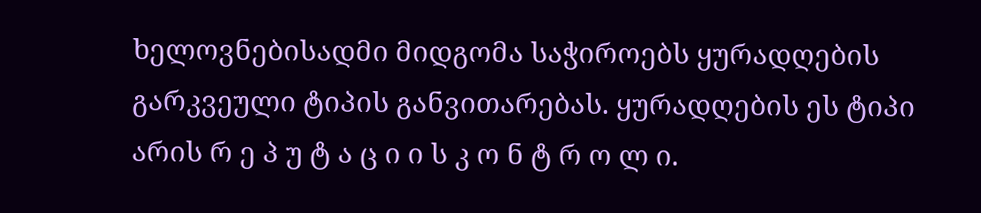ხელოვნებისადმი მიდგომა საჭიროებს ყურადღების გარკვეული ტიპის განვითარებას. ყურადღების ეს ტიპი არის რ ე პ უ ტ ა ც ი ი ს კ ო ნ ტ რ ო ლ ი.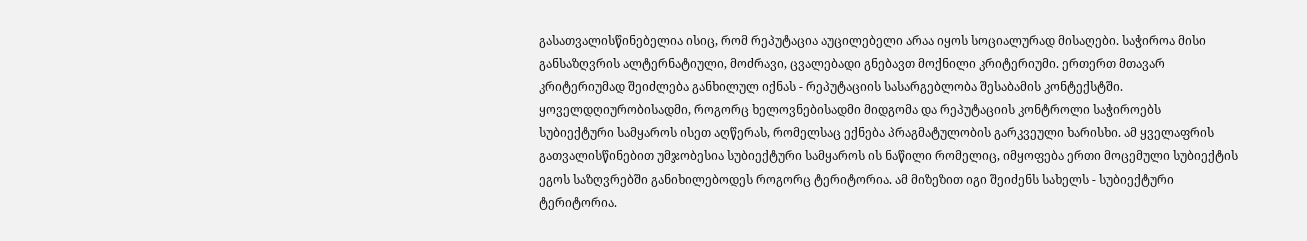გასათვალისწინებელია ისიც, რომ რეპუტაცია აუცილებელი არაა იყოს სოციალურად მისაღები. საჭიროა მისი განსაზღვრის ალტერნატიული, მოძრავი, ცვალებადი გნებავთ მოქნილი კრიტერიუმი. ერთერთ მთავარ კრიტერიუმად შეიძლება განხილულ იქნას - რეპუტაციის სასარგებლობა შესაბამის კონტექსტში.
ყოველდღიურობისადმი, როგორც ხელოვნებისადმი მიდგომა და რეპუტაციის კონტროლი საჭიროებს სუბიექტური სამყაროს ისეთ აღწერას, რომელსაც ექნება პრაგმატულობის გარკვეული ხარისხი. ამ ყველაფრის გათვალისწინებით უმჯობესია სუბიექტური სამყაროს ის ნაწილი რომელიც, იმყოფება ერთი მოცემული სუბიექტის ეგოს საზღვრებში განიხილებოდეს როგორც ტერიტორია. ამ მიზეზით იგი შეიძენს სახელს - სუბიექტური ტერიტორია.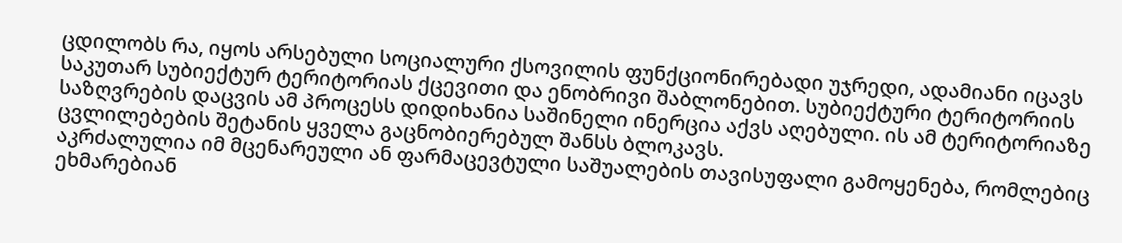ცდილობს რა, იყოს არსებული სოციალური ქსოვილის ფუნქციონირებადი უჯრედი, ადამიანი იცავს საკუთარ სუბიექტურ ტერიტორიას ქცევითი და ენობრივი შაბლონებით. სუბიექტური ტერიტორიის საზღვრების დაცვის ამ პროცესს დიდიხანია საშინელი ინერცია აქვს აღებული. ის ამ ტერიტორიაზე ცვლილებების შეტანის ყველა გაცნობიერებულ შანსს ბლოკავს.
აკრძალულია იმ მცენარეული ან ფარმაცევტული საშუალების თავისუფალი გამოყენება, რომლებიც ეხმარებიან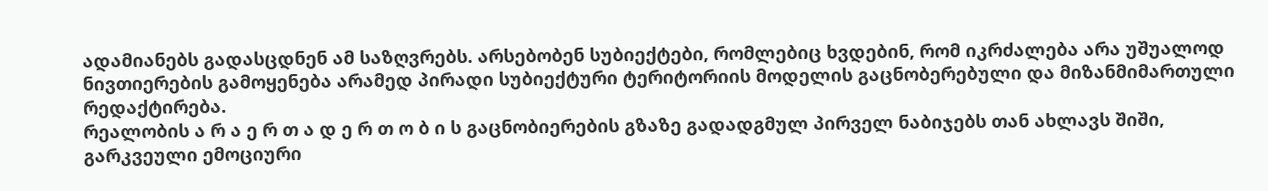ადამიანებს გადასცდნენ ამ საზღვრებს. არსებობენ სუბიექტები, რომლებიც ხვდებინ, რომ იკრძალება არა უშუალოდ ნივთიერების გამოყენება არამედ პირადი სუბიექტური ტერიტორიის მოდელის გაცნობერებული და მიზანმიმართული რედაქტირება.
რეალობის ა რ ა ე რ თ ა დ ე რ თ ო ბ ი ს გაცნობიერების გზაზე გადადგმულ პირველ ნაბიჯებს თან ახლავს შიში, გარკვეული ემოციური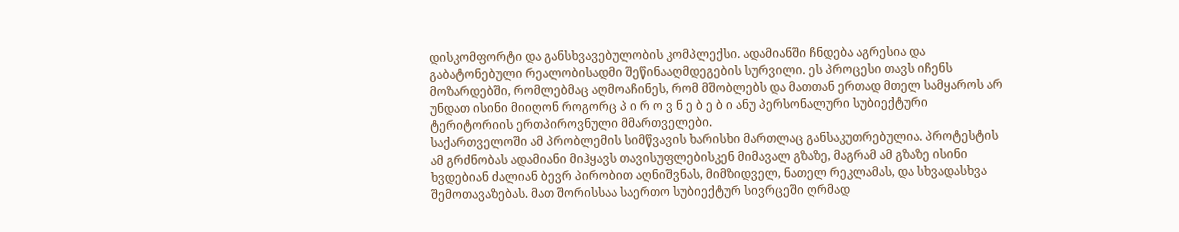დისკომფორტი და განსხვავებულობის კომპლექსი. ადამიანში ჩნდება აგრესია და გაბატონებული რეალობისადმი შეწინააღმდეგების სურვილი. ეს პროცესი თავს იჩენს მოზარდებში, რომლებმაც აღმოაჩინეს, რომ მშობლებს და მათთან ერთად მთელ სამყაროს არ უნდათ ისინი მიიღონ როგორც პ ი რ ო ვ ნ ე ბ ე ბ ი ანუ პერსონალური სუბიექტური ტერიტორიის ერთპიროვნული მმართველები.
საქართველოში ამ პრობლემის სიმწვავის ხარისხი მართლაც განსაკუთრებულია. პროტესტის ამ გრძნობას ადამიანი მიჰყავს თავისუფლებისკენ მიმავალ გზაზე, მაგრამ ამ გზაზე ისინი ხვდებიან ძალიან ბევრ პირობით აღნიშვნას, მიმზიდველ, ნათელ რეკლამას, და სხვადასხვა შემოთავაზებას. მათ შორისსაა საერთო სუბიექტურ სივრცეში ღრმად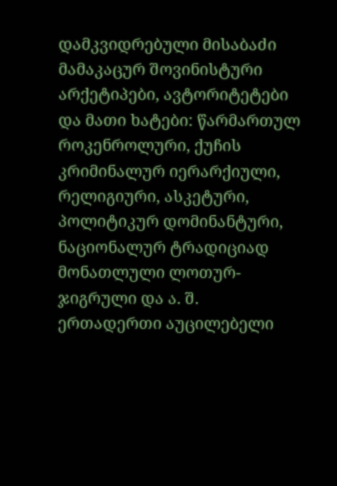დამკვიდრებული მისაბაძი მამაკაცურ შოვინისტური არქეტიპები, ავტორიტეტები და მათი ხატები: წარმართულ როკენროლური, ქუჩის კრიმინალურ იერარქიული, რელიგიური, ასკეტური, პოლიტიკურ დომინანტური, ნაციონალურ ტრადიციად მონათლული ლოთურ-ჯიგრული და ა. შ.
ერთადერთი აუცილებელი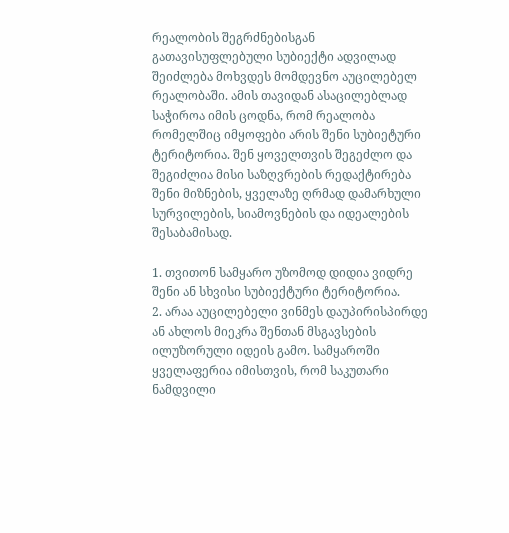რეალობის შეგრძნებისგან გათავისუფლებული სუბიექტი ადვილად შეიძლება მოხვდეს მომდევნო აუცილებელ რეალობაში. ამის თავიდან ასაცილებლად საჭიროა იმის ცოდნა, რომ რეალობა რომელშიც იმყოფები არის შენი სუბიეტური ტერიტორია. შენ ყოველთვის შეგეძლო და შეგიძლია მისი საზღვრების რედაქტირება შენი მიზნების, ყველაზე ღრმად დამარხული სურვილების, სიამოვნების და იდეალების შესაბამისად.

1. თვითონ სამყარო უზომოდ დიდია ვიდრე შენი ან სხვისი სუბიექტური ტერიტორია.
2. არაა აუცილებელი ვინმეს დაუპირისპირდე ან ახლოს მიეკრა შენთან მსგავსების ილუზორული იდეის გამო. სამყაროში ყველაფერია იმისთვის, რომ საკუთარი ნამდვილი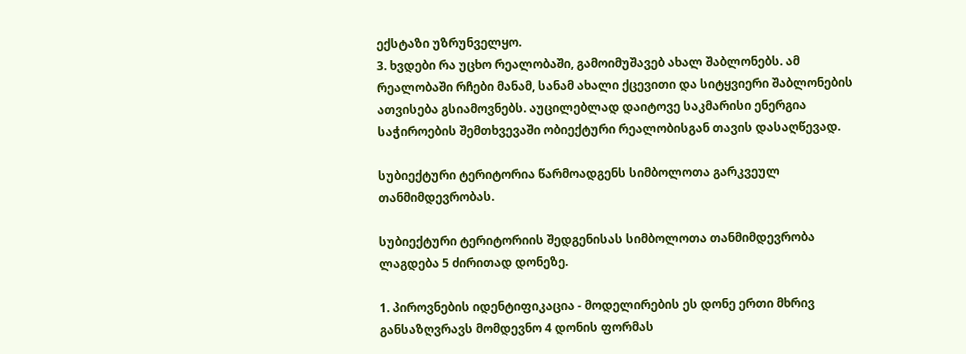ექსტაზი უზრუნველყო.
3. ხვდები რა უცხო რეალობაში, გამოიმუშავებ ახალ შაბლონებს. ამ რეალობაში რჩები მანამ, სანამ ახალი ქცევითი და სიტყვიერი შაბლონების ათვისება გსიამოვნებს. აუცილებლად დაიტოვე საკმარისი ენერგია საჭიროების შემთხვევაში ობიექტური რეალობისგან თავის დასაღწევად.

სუბიექტური ტერიტორია წარმოადგენს სიმბოლოთა გარკვეულ თანმიმდევრობას.

სუბიექტური ტერიტორიის შედგენისას სიმბოლოთა თანმიმდევრობა ლაგდება 5 ძირითად დონეზე.

1. პიროვნების იდენტიფიკაცია - მოდელირების ეს დონე ერთი მხრივ განსაზღვრავს მომდევნო 4 დონის ფორმას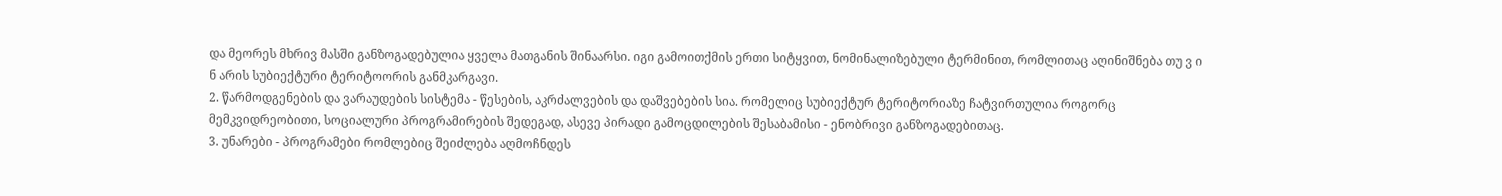და მეორეს მხრივ მასში განზოგადებულია ყველა მათგანის შინაარსი. იგი გამოითქმის ერთი სიტყვით, ნომინალიზებული ტერმინით, რომლითაც აღინიშნება თუ ვ ი ნ არის სუბიექტური ტერიტოორის განმკარგავი.
2. წარმოდგენების და ვარაუდების სისტემა - წესების, აკრძალვების და დაშვებების სია. რომელიც სუბიექტურ ტერიტორიაზე ჩატვირთულია როგორც მემკვიდრეობითი, სოციალური პროგრამირების შედეგად, ასევე პირადი გამოცდილების შესაბამისი - ენობრივი განზოგადებითაც.
3. უნარები - პროგრამები რომლებიც შეიძლება აღმოჩნდეს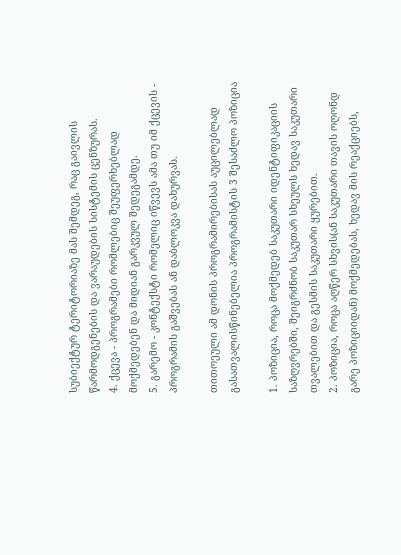სუბიექტურ ტერიტორიაზე მას შემდეგ, რაც გაივლის წარმოდგენების და ვარაუდების სისტემის ცენზურას.
4. ქცევა - პროგრამები რომლებიც შეუფერხებლად მოქმედებენ და მიდიან გარკვულ შედეგამდე.
5. გარემო - კონტექსტი რომელიც იწვევს ამა თუ იმ ქცევის - პროგრამის გაშვებას ან დაბლოკვა დახურვას.

თითოეული ამ დონის პროგრამირებისას აუცილებლად გასათვალისწინებელია პროგრამისტის 3 შესაძლო პოზიცია

1. პოზიცია, როცა მოქმედებ საკუთარი იდენტიფიკაციის საზღვრებში, შეიგრძნობ საკუთარ სხეულს ხედავ საკუთარი თვალებით და გესმის საკუთარი ყურებით.
2. პოზიცია, როცა აღწერ სხვის(ან საკუთარი თავის ოღონდ გარე პოზიციიდან) მოქმედებას, ხედავ მის რეაქციებს,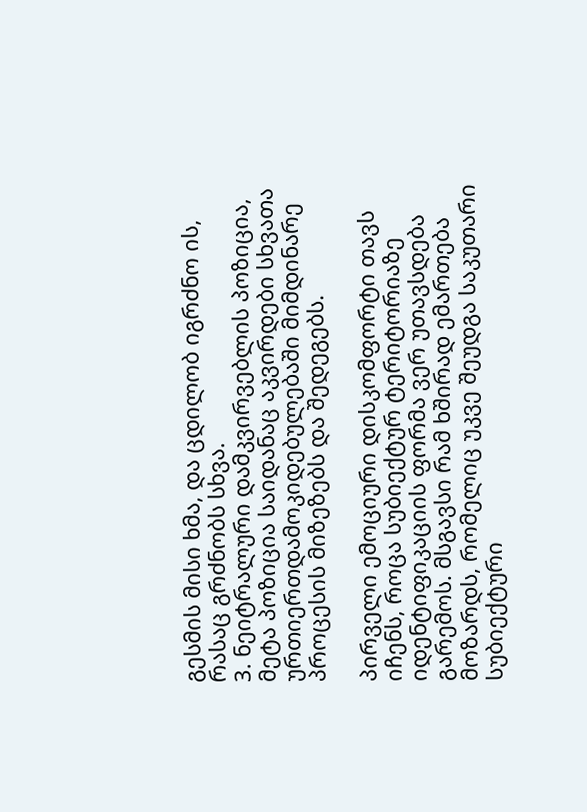გესმის მისი ხმა, და ცდილობ იგრძნო ის, რასაც გრძნობს სხვა.
3. ნეიტრალური დამკვირვებლის პოზიცია, მეტა პოზიცია საიდანაც აკვირდები სხვათა ურთიერთდამოკიდებულებაში მიმდინარე პროცესის მიზეზებს და შედეგებს.

პირველი ემოციური დისკომფორტი თავს იჩენს, როცა სუბიექტურ ტერიტორიაზე იდენტიფიკაციის ფორმა ვერ უთავსდება გარემოს. მსგავსი რამ ხშირად ემართება მოზარდს, რომელიც უკვე შეუდგა საკუთარი სუბიექტური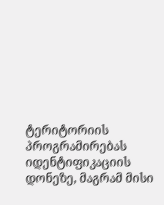ტერიტორიის პროგრამირებას იდენტიფიკაციის დონეზე, მაგრამ მისი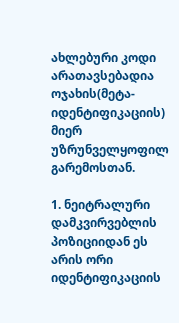ახლებური კოდი არათავსებადია ოჯახის(მეტა-იდენტიფიკაციის) მიერ უზრუნველყოფილ გარემოსთან.

1. ნეიტრალური დამკვირვებლის პოზიციიდან ეს არის ორი იდენტიფიკაციის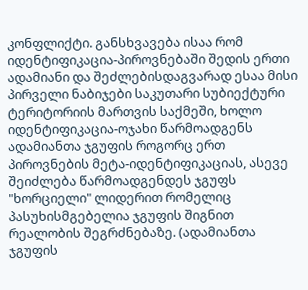კონფლიქტი. განსხვავება ისაა რომ იდენტიფიკაცია-პიროვნებაში შედის ერთი ადამიანი და შეძლებისდაგვარად ესაა მისი პირველი ნაბიჯები საკუთარი სუბიექტური ტერიტორიის მართვის საქმეში, ხოლო იდენტიფიკაცია-ოჯახი წარმოადგენს ადამიანთა ჯგუფის როგორც ერთ პიროვნების მეტა-იდენტიფიკაციას, ასევე შეიძლება წარმოადგენდეს ჯგუფს "ხორციელი" ლიდერით რომელიც პასუხისმგებელია ჯგუფის შიგნით რეალობის შეგრძნებაზე. (ადამიანთა ჯგუფის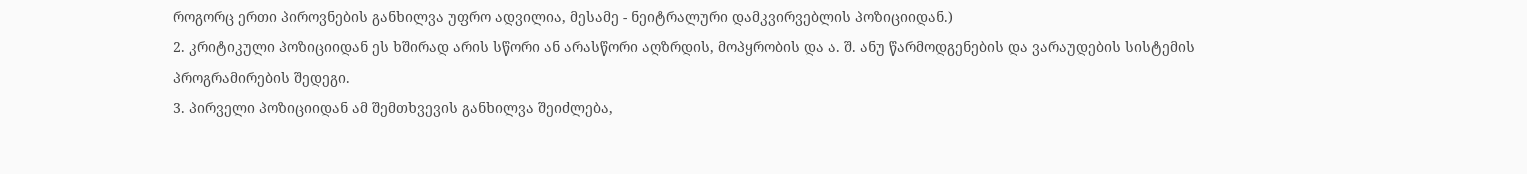როგორც ერთი პიროვნების განხილვა უფრო ადვილია, მესამე - ნეიტრალური დამკვირვებლის პოზიციიდან.)
2. კრიტიკული პოზიციიდან ეს ხშირად არის სწორი ან არასწორი აღზრდის, მოპყრობის და ა. შ. ანუ წარმოდგენების და ვარაუდების სისტემის პროგრამირების შედეგი.
3. პირველი პოზიციიდან ამ შემთხვევის განხილვა შეიძლება,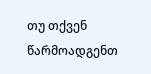თუ თქვენ წარმოადგენთ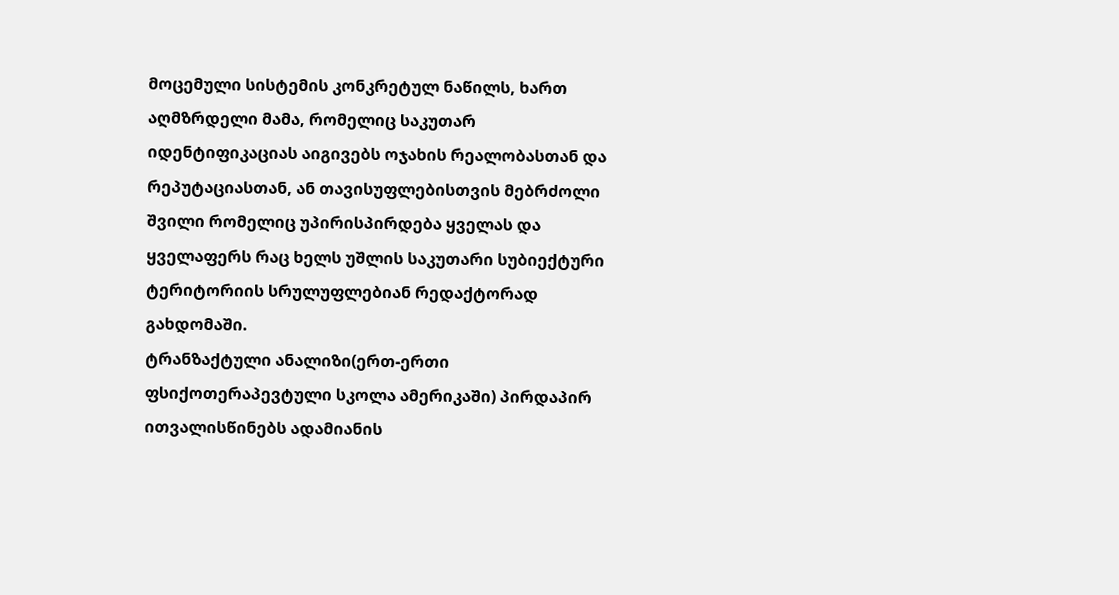მოცემული სისტემის კონკრეტულ ნაწილს, ხართ აღმზრდელი მამა, რომელიც საკუთარ იდენტიფიკაციას აიგივებს ოჯახის რეალობასთან და რეპუტაციასთან, ან თავისუფლებისთვის მებრძოლი შვილი რომელიც უპირისპირდება ყველას და ყველაფერს რაც ხელს უშლის საკუთარი სუბიექტური ტერიტორიის სრულუფლებიან რედაქტორად გახდომაში.
ტრანზაქტული ანალიზი(ერთ-ერთი ფსიქოთერაპევტული სკოლა ამერიკაში) პირდაპირ ითვალისწინებს ადამიანის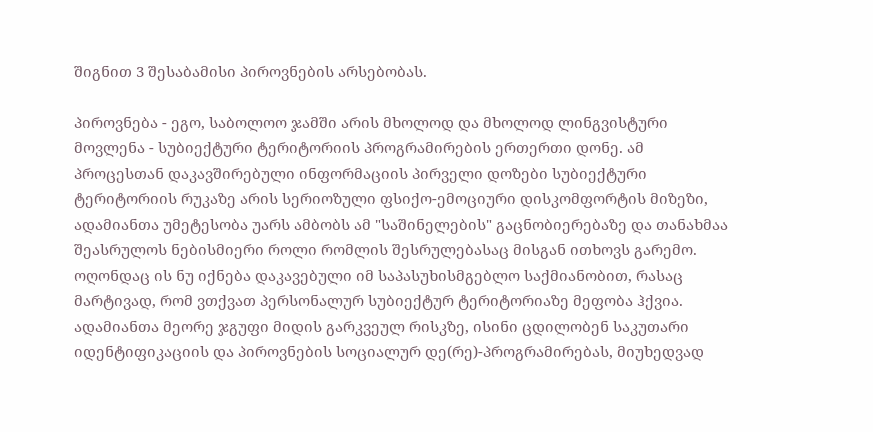შიგნით 3 შესაბამისი პიროვნების არსებობას.

პიროვნება - ეგო, საბოლოო ჯამში არის მხოლოდ და მხოლოდ ლინგვისტური მოვლენა - სუბიექტური ტერიტორიის პროგრამირების ერთერთი დონე. ამ პროცესთან დაკავშირებული ინფორმაციის პირველი დოზები სუბიექტური ტერიტორიის რუკაზე არის სერიოზული ფსიქო-ემოციური დისკომფორტის მიზეზი, ადამიანთა უმეტესობა უარს ამბობს ამ "საშინელების" გაცნობიერებაზე და თანახმაა შეასრულოს ნებისმიერი როლი რომლის შესრულებასაც მისგან ითხოვს გარემო. ოღონდაც ის ნუ იქნება დაკავებული იმ საპასუხისმგებლო საქმიანობით, რასაც მარტივად, რომ ვთქვათ პერსონალურ სუბიექტურ ტერიტორიაზე მეფობა ჰქვია. ადამიანთა მეორე ჯგუფი მიდის გარკვეულ რისკზე, ისინი ცდილობენ საკუთარი იდენტიფიკაციის და პიროვნების სოციალურ დე(რე)-პროგრამირებას, მიუხედვად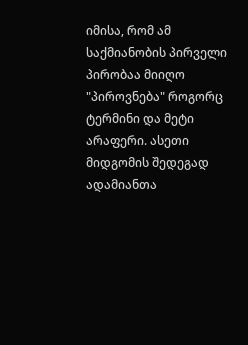იმისა, რომ ამ საქმიანობის პირველი პირობაა მიიღო "პიროვნება" როგორც ტერმინი და მეტი არაფერი. ასეთი მიდგომის შედეგად ადამიანთა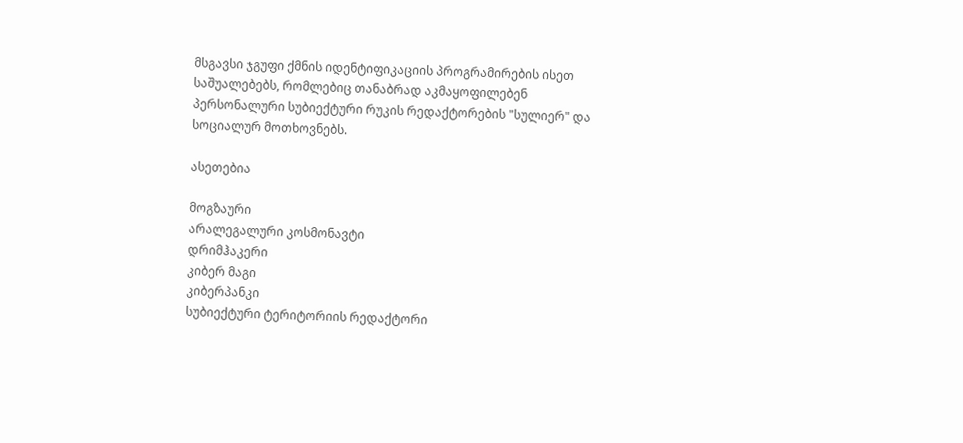მსგავსი ჯგუფი ქმნის იდენტიფიკაციის პროგრამირების ისეთ საშუალებებს, რომლებიც თანაბრად აკმაყოფილებენ პერსონალური სუბიექტური რუკის რედაქტორების "სულიერ" და სოციალურ მოთხოვნებს.

ასეთებია

მოგზაური
არალეგალური კოსმონავტი
დრიმჰაკერი
კიბერ მაგი
კიბერპანკი
სუბიექტური ტერიტორიის რედაქტორი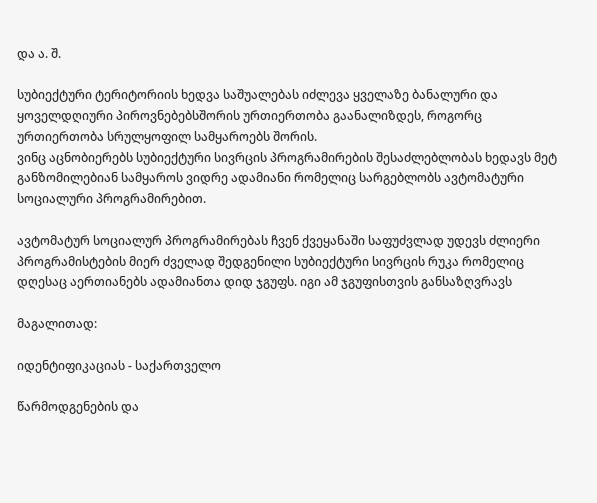და ა. შ.

სუბიექტური ტერიტორიის ხედვა საშუალებას იძლევა ყველაზე ბანალური და ყოველდღიური პიროვნებებსშორის ურთიერთობა გაანალიზდეს, როგორც ურთიერთობა სრულყოფილ სამყაროებს შორის.
ვინც აცნობიერებს სუბიექტური სივრცის პროგრამირების შესაძლებლობას ხედავს მეტ განზომილებიან სამყაროს ვიდრე ადამიანი რომელიც სარგებლობს ავტომატური სოციალური პროგრამირებით.

ავტომატურ სოციალურ პროგრამირებას ჩვენ ქვეყანაში საფუძვლად უდევს ძლიერი პროგრამისტების მიერ ძველად შედგენილი სუბიექტური სივრცის რუკა რომელიც დღესაც აერთიანებს ადამიანთა დიდ ჯგუფს. იგი ამ ჯგუფისთვის განსაზღვრავს

მაგალითად:

იდენტიფიკაციას - საქართველო

წარმოდგენების და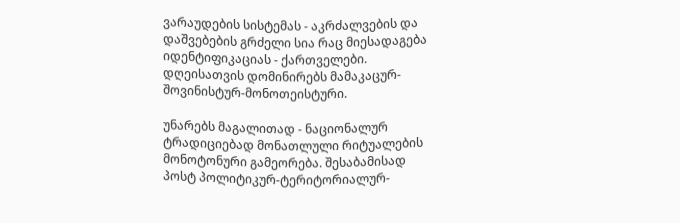ვარაუდების სისტემას - აკრძალვების და დაშვებების გრძელი სია რაც მიესადაგება იდენტიფიკაციას - ქართველები. დღეისათვის დომინირებს მამაკაცურ-შოვინისტურ-მონოთეისტური.

უნარებს მაგალითად - ნაციონალურ ტრადიციებად მონათლული რიტუალების მონოტონური გამეორება. შესაბამისად პოსტ პოლიტიკურ-ტერიტორიალურ-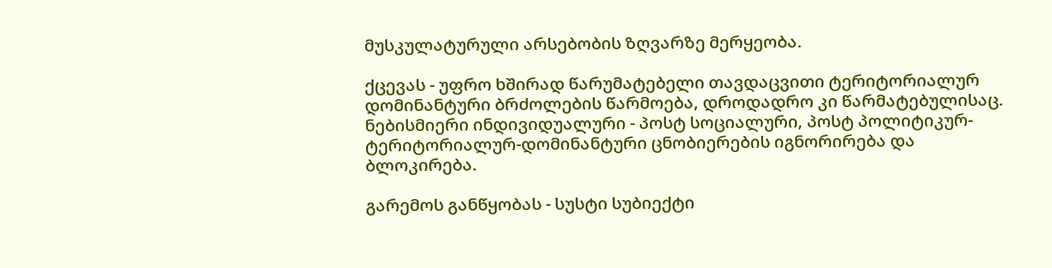მუსკულატურული არსებობის ზღვარზე მერყეობა.

ქცევას - უფრო ხშირად წარუმატებელი თავდაცვითი ტერიტორიალურ დომინანტური ბრძოლების წარმოება, დროდადრო კი წარმატებულისაც. ნებისმიერი ინდივიდუალური - პოსტ სოციალური, პოსტ პოლიტიკურ-ტერიტორიალურ-დომინანტური ცნობიერების იგნორირება და ბლოკირება.

გარემოს განწყობას - სუსტი სუბიექტი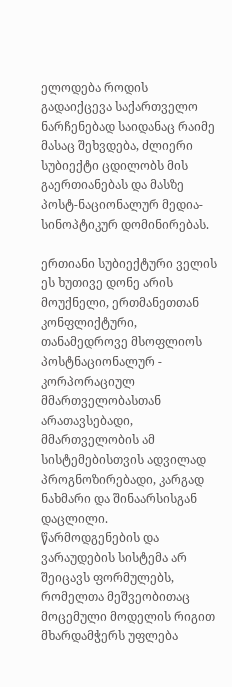ელოდება როდის გადაიქცევა საქართველო ნარჩენებად საიდანაც რაიმე მასაც შეხვდება, ძლიერი სუბიექტი ცდილობს მის გაერთიანებას და მასზე პოსტ-ნაციონალურ მედია-სინოპტიკურ დომინირებას.

ერთიანი სუბიექტური ველის ეს ხუთივე დონე არის მოუქნელი, ერთმანეთთან კონფლიქტური, თანამედროვე მსოფლიოს პოსტნაციონალურ - კორპორაციულ მმართველობასთან არათავსებადი, მმართველობის ამ სისტემებისთვის ადვილად პროგნოზირებადი, კარგად ნახმარი და შინაარსისგან დაცლილი.
წარმოდგენების და ვარაუდების სისტემა არ შეიცავს ფორმულებს, რომელთა მეშვეობითაც მოცემული მოდელის რიგით მხარდამჭერს უფლება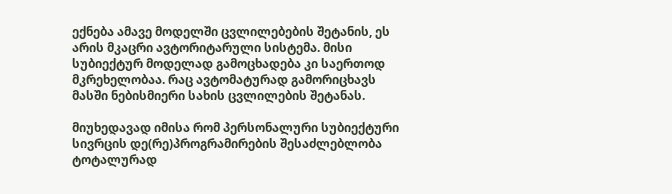ექნება ამავე მოდელში ცვლილებების შეტანის, ეს არის მკაცრი ავტორიტარული სისტემა. მისი სუბიექტურ მოდელად გამოცხადება კი საერთოდ მკრეხელობაა. რაც ავტომატურად გამორიცხავს მასში ნებისმიერი სახის ცვლილების შეტანას.

მიუხედავად იმისა რომ პერსონალური სუბიექტური სივრცის დე(რე)პროგრამირების შესაძლებლობა ტოტალურად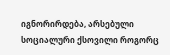იგნორირდება, არსებული სოციალური ქსოვილი როგორც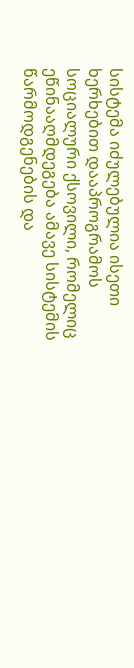სისტემა იძულებულია ისეთი ხერხებით დააპროგრამოს სოციალური ქსოვილი, რომელიც ეწინააღმდეგება ამავე სისტემის წარმოდგენების და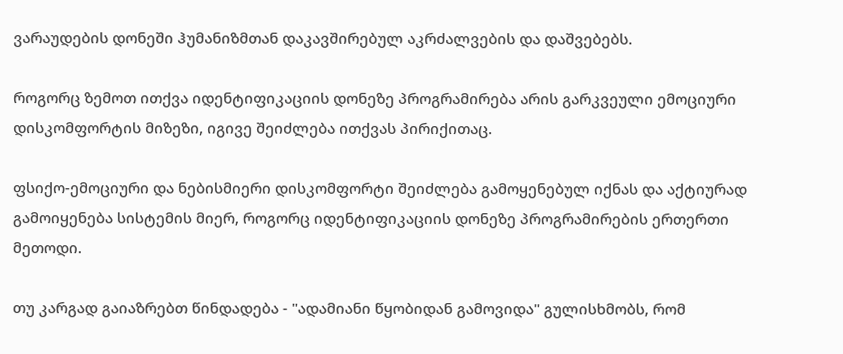ვარაუდების დონეში ჰუმანიზმთან დაკავშირებულ აკრძალვების და დაშვებებს.

როგორც ზემოთ ითქვა იდენტიფიკაციის დონეზე პროგრამირება არის გარკვეული ემოციური დისკომფორტის მიზეზი, იგივე შეიძლება ითქვას პირიქითაც.

ფსიქო-ემოციური და ნებისმიერი დისკომფორტი შეიძლება გამოყენებულ იქნას და აქტიურად გამოიყენება სისტემის მიერ, როგორც იდენტიფიკაციის დონეზე პროგრამირების ერთერთი მეთოდი.

თუ კარგად გაიაზრებთ წინდადება - "ადამიანი წყობიდან გამოვიდა" გულისხმობს, რომ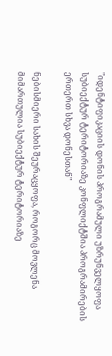"იდენტიფიკაციის დონის პროგრამული უზრუნველყოფა სუბიექტურ ტერიტორიაზე კონფლიქტშია პროგრამირების ერთერთ სხვა დონესთან"

ნებისმიერი სახის შეურაცყოფა, როგორც მოვლენა მიმართულია სუბიექტურ ტერიტორიაზე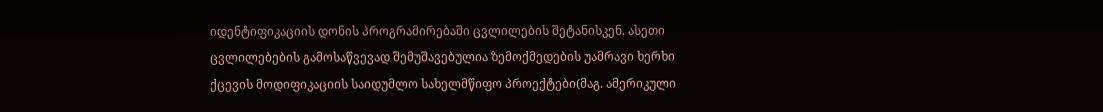იდენტიფიკაციის დონის პროგრამირებაში ცვლილების შეტანისკენ. ასეთი ცვლილებების გამოსაწვევად შემუშავებულია ზემოქმედების უამრავი ხერხი ქცევის მოდიფიკაციის საიდუმლო სახელმწიფო პროექტები(მაგ. ამერიკული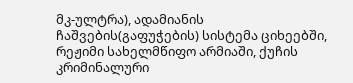მკ-ულტრა), ადამიანის ჩაშვების(გაფუჭების) სისტემა ციხეებში, რეჟიმი სახელმწიფო არმიაში, ქუჩის კრიმინალური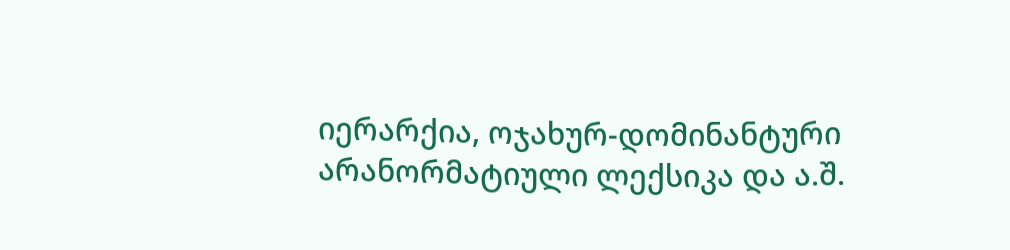იერარქია, ოჯახურ-დომინანტური არანორმატიული ლექსიკა და ა.შ.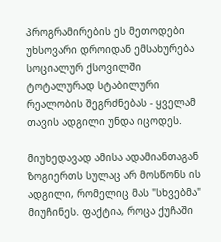პროგრამირების ეს მეთოდები უხსოვარი დროიდან ემსახურება სოციალურ ქსოვილში ტოტალურად სტაბილური რეალობის შეგრძნებას - ყველამ თავის ადგილი უნდა იცოდეს.

მიუხედავად ამისა ადამიანთაგან ზოგიერთს სულაც არ მოსწონს ის ადგილი, რომელიც მას "სხვებმა" მიუჩინეს. ფაქტია, როცა ქუჩაში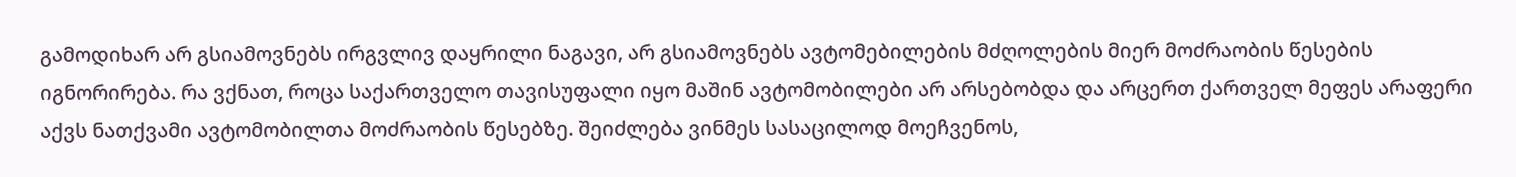გამოდიხარ არ გსიამოვნებს ირგვლივ დაყრილი ნაგავი, არ გსიამოვნებს ავტომებილების მძღოლების მიერ მოძრაობის წესების იგნორირება. რა ვქნათ, როცა საქართველო თავისუფალი იყო მაშინ ავტომობილები არ არსებობდა და არცერთ ქართველ მეფეს არაფერი აქვს ნათქვამი ავტომობილთა მოძრაობის წესებზე. შეიძლება ვინმეს სასაცილოდ მოეჩვენოს,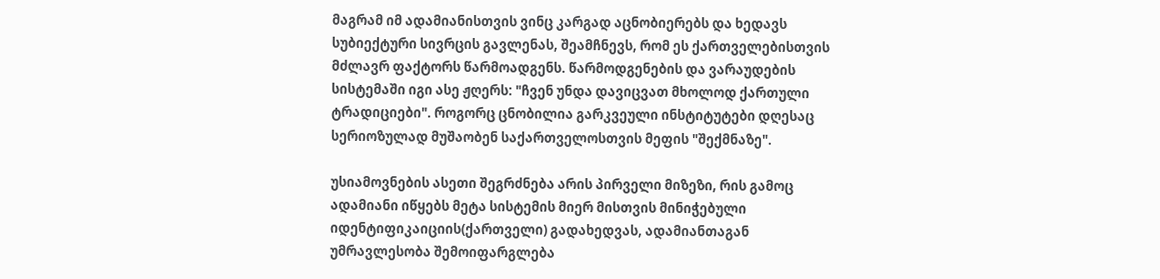მაგრამ იმ ადამიანისთვის ვინც კარგად აცნობიერებს და ხედავს სუბიექტური სივრცის გავლენას, შეამჩნევს, რომ ეს ქართველებისთვის მძლავრ ფაქტორს წარმოადგენს. წარმოდგენების და ვარაუდების სისტემაში იგი ასე ჟღერს: "ჩვენ უნდა დავიცვათ მხოლოდ ქართული ტრადიციები". როგორც ცნობილია გარკვეული ინსტიტუტები დღესაც სერიოზულად მუშაობენ საქართველოსთვის მეფის "შექმნაზე".

უსიამოვნების ასეთი შეგრძნება არის პირველი მიზეზი, რის გამოც ადამიანი იწყებს მეტა სისტემის მიერ მისთვის მინიჭებული იდენტიფიკაიციის(ქართველი) გადახედვას, ადამიანთაგან უმრავლესობა შემოიფარგლება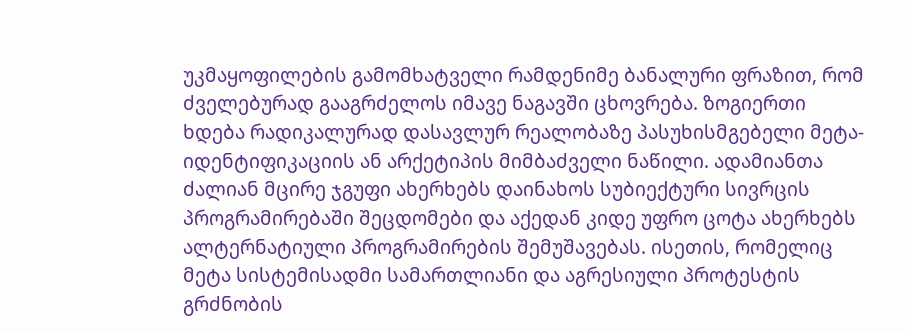უკმაყოფილების გამომხატველი რამდენიმე ბანალური ფრაზით, რომ ძველებურად გააგრძელოს იმავე ნაგავში ცხოვრება. ზოგიერთი ხდება რადიკალურად დასავლურ რეალობაზე პასუხისმგებელი მეტა-იდენტიფიკაციის ან არქეტიპის მიმბაძველი ნაწილი. ადამიანთა ძალიან მცირე ჯგუფი ახერხებს დაინახოს სუბიექტური სივრცის პროგრამირებაში შეცდომები და აქედან კიდე უფრო ცოტა ახერხებს ალტერნატიული პროგრამირების შემუშავებას. ისეთის, რომელიც მეტა სისტემისადმი სამართლიანი და აგრესიული პროტესტის გრძნობის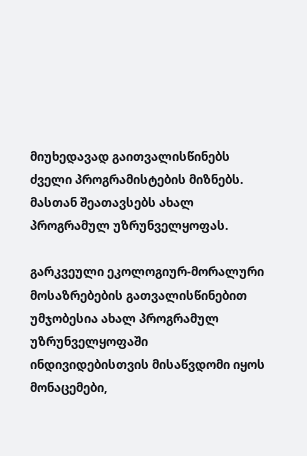მიუხედავად გაითვალისწინებს ძველი პროგრამისტების მიზნებს. მასთან შეათავსებს ახალ პროგრამულ უზრუნველყოფას.

გარკვეული ეკოლოგიურ-მორალური მოსაზრებების გათვალისწინებით უმჯობესია ახალ პროგრამულ უზრუნველყოფაში ინდივიდებისთვის მისაწვდომი იყოს მონაცემები,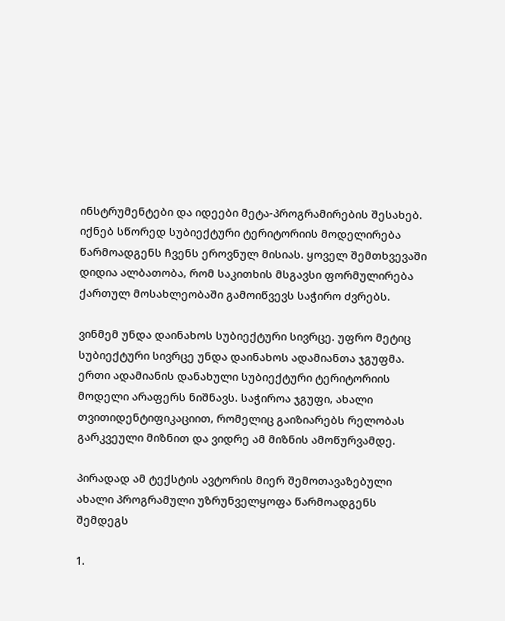ინსტრუმენტები და იდეები მეტა-პროგრამირების შესახებ. იქნებ სწორედ სუბიექტური ტერიტორიის მოდელირება წარმოადგენს ჩვენს ეროვნულ მისიას. ყოველ შემთხვევაში დიდია ალბათობა, რომ საკითხის მსგავსი ფორმულირება ქართულ მოსახლეობაში გამოიწვევს საჭირო ძვრებს.

ვინმემ უნდა დაინახოს სუბიექტური სივრცე. უფრო მეტიც სუბიექტური სივრცე უნდა დაინახოს ადამიანთა ჯგუფმა. ერთი ადამიანის დანახული სუბიექტური ტერიტორიის მოდელი არაფერს ნიშნავს. საჭიროა ჯგუფი, ახალი თვითიდენტიფიკაციით, რომელიც გაიზიარებს რელობას გარკვეული მიზნით და ვიდრე ამ მიზნის ამოწურვამდე.

პირადად ამ ტექსტის ავტორის მიერ შემოთავაზებული ახალი პროგრამული უზრუნველყოფა წარმოადგენს შემდეგს

1.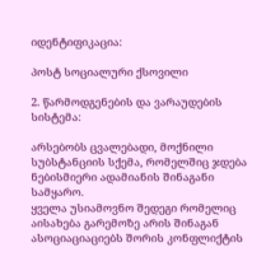იდენტიფიკაცია:

პოსტ სოციალური ქსოვილი

2. წარმოდგენების და ვარაუდების სისტემა:

არსებობს ცვალებადი, მოქნილი სუბსტანციის სქემა, რომელშიც ჯდება ნებისმიერი ადამიანის შინაგანი სამყარო.
ყველა უსიამოვნო შედეგი რომელიც აისახება გარემოზე არის შინაგან ასოციაციაციებს შორის კონფლიქტის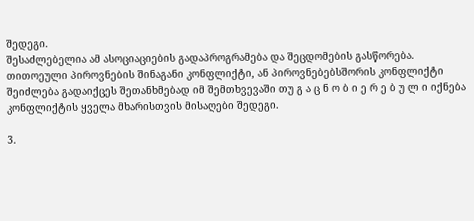შედეგი.
შესაძლებელია ამ ასოციაციების გადაპროგრამება და შეცდომების გასწორება.
თითოეული პიროვნების შინაგანი კონფლიქტი, ან პიროვნებებსშორის კონფლიქტი შეიძლება გადაიქცეს შეთანხმებად იმ შემთხვევაში თუ გ ა ც ნ ო ბ ი ე რ ე ბ უ ლ ი იქნება კონფლიქტის ყველა მხარისთვის მისაღები შედეგი.

3.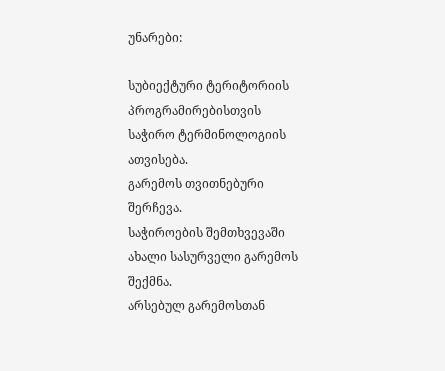უნარები:

სუბიექტური ტერიტორიის პროგრამირებისთვის საჭირო ტერმინოლოგიის ათვისება.
გარემოს თვითნებური შერჩევა.
საჭიროების შემთხვევაში ახალი სასურველი გარემოს შექმნა.
არსებულ გარემოსთან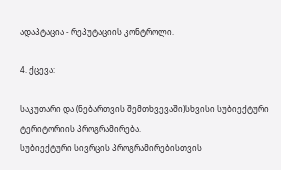ადაპტაცია - რეპუტაციის კონტროლი.

4. ქცევა:

საკუთარი და (ნებართვის შემთხვევაში)სხვისი სუბიექტური ტერიტორიის პროგრამირება.
სუბიექტური სივრცის პროგრამირებისთვის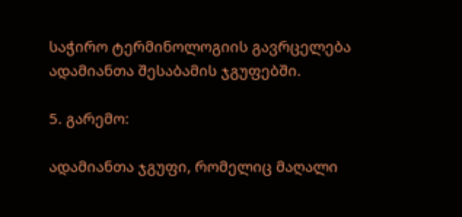საჭირო ტერმინოლოგიის გავრცელება ადამიანთა შესაბამის ჯგუფებში.

5. გარემო:

ადამიანთა ჯგუფი, რომელიც მაღალი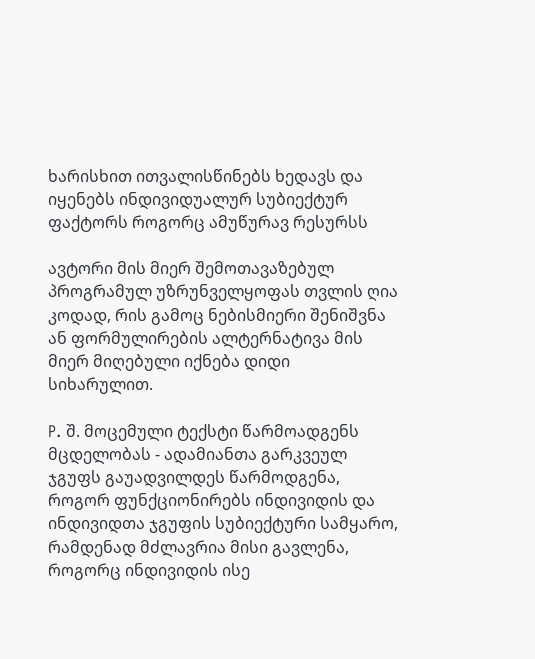ხარისხით ითვალისწინებს ხედავს და იყენებს ინდივიდუალურ სუბიექტურ ფაქტორს როგორც ამუწურავ რესურსს

ავტორი მის მიერ შემოთავაზებულ პროგრამულ უზრუნველყოფას თვლის ღია კოდად, რის გამოც ნებისმიერი შენიშვნა ან ფორმულირების ალტერნატივა მის მიერ მიღებული იქნება დიდი სიხარულით.

P. შ. მოცემული ტექსტი წარმოადგენს მცდელობას - ადამიანთა გარკვეულ ჯგუფს გაუადვილდეს წარმოდგენა, როგორ ფუნქციონირებს ინდივიდის და ინდივიდთა ჯგუფის სუბიექტური სამყარო, რამდენად მძლავრია მისი გავლენა, როგორც ინდივიდის ისე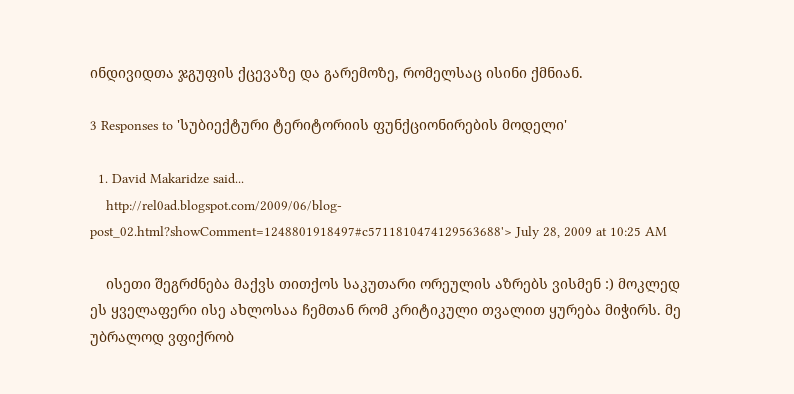ინდივიდთა ჯგუფის ქცევაზე და გარემოზე, რომელსაც ისინი ქმნიან.

3 Responses to 'სუბიექტური ტერიტორიის ფუნქციონირების მოდელი'

  1. David Makaridze said...
    http://rel0ad.blogspot.com/2009/06/blog-post_02.html?showComment=1248801918497#c5711810474129563688'> July 28, 2009 at 10:25 AM

    ისეთი შეგრძნება მაქვს თითქოს საკუთარი ორეულის აზრებს ვისმენ :) მოკლედ ეს ყველაფერი ისე ახლოსაა ჩემთან რომ კრიტიკული თვალით ყურება მიჭირს. მე უბრალოდ ვფიქრობ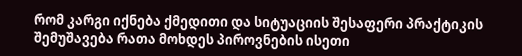რომ კარგი იქნება ქმედითი და სიტუაციის შესაფერი პრაქტიკის შემუშავება რათა მოხდეს პიროვნების ისეთი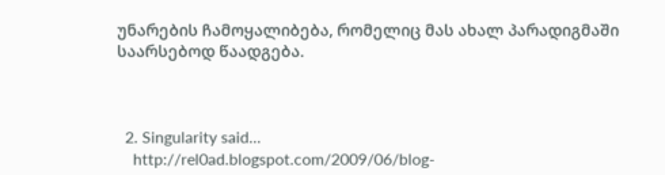უნარების ჩამოყალიბება, რომელიც მას ახალ პარადიგმაში საარსებოდ წაადგება.



  2. Singularity said...
    http://rel0ad.blogspot.com/2009/06/blog-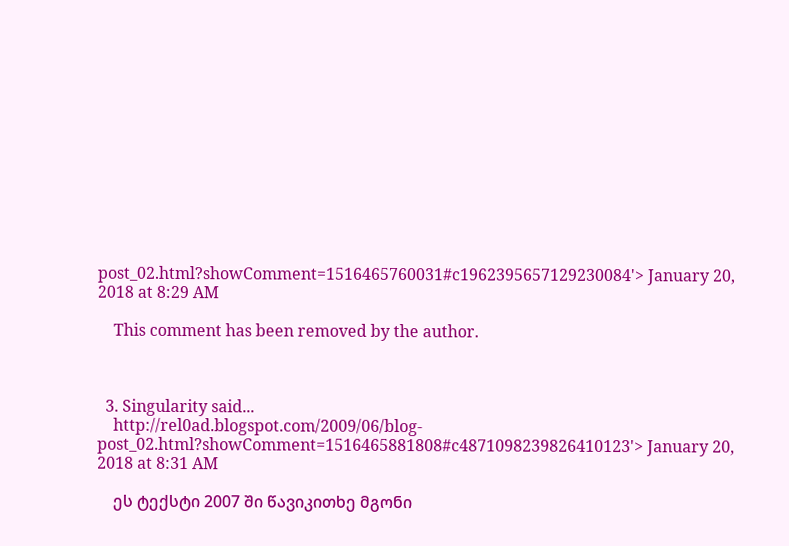post_02.html?showComment=1516465760031#c1962395657129230084'> January 20, 2018 at 8:29 AM

    This comment has been removed by the author.



  3. Singularity said...
    http://rel0ad.blogspot.com/2009/06/blog-post_02.html?showComment=1516465881808#c4871098239826410123'> January 20, 2018 at 8:31 AM

    ეს ტექსტი 2007 ში წავიკითხე მგონი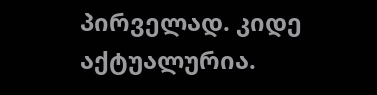პირველად. კიდე აქტუალურია.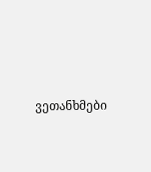ვეთანხმები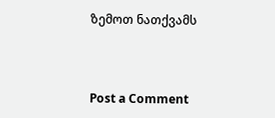ზემოთ ნათქვამს



Post a Comment